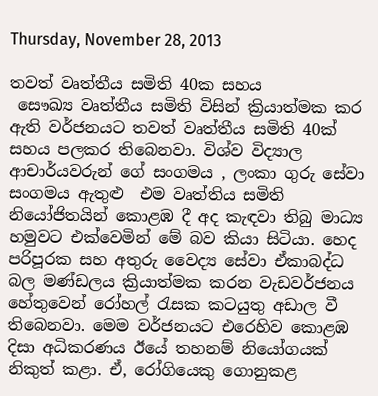Thursday, November 28, 2013

තවත් වෘත්තීය සමිති 40ක සහය
 සෞඛ්‍ය වෘත්තීය සමිති විසින් ක්‍රියාත්මක කර ඇති වර්ජනයට තවත් වෘත්තීය සමිති 40ක් සහය පලකර තිබෙනවා. විශ්ව විද්‍යාල ආචාර්යවරුන් ගේ සංගමය , ලංකා ගුරු සේවා සංගමය ඇතුළු  එම වෘත්තිය සමිති නියෝජිතයින් කොළඹ දී අද කැඳවා තිබු මාධ්‍ය හමුවට එක්වෙමින් මේ බව කියා සිටියා. හෙද පරිපූරක සහ අතුරු වෛද්‍ය සේවා ඒකාබද්ධ බල මණ්ඩලය ක්‍රියාත්මක කරන වැඩවර්ජනය හේතුවෙන් රෝහල් රැසක කටයුතු අඩාල වී තිබෙනවා. මෙම වර්ජනයට එරෙහිව කොළඹ දිසා අධිකරණය ඊයේ තහනම් නියෝගයක් නිකුත් කළා. ඒ, රෝගියෙකු ගොනුකළ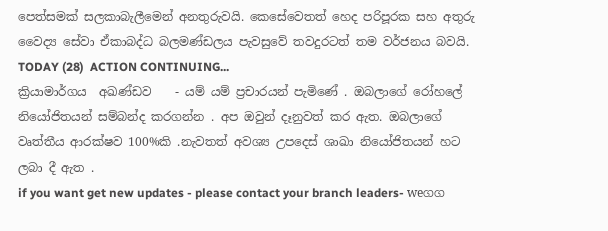පෙත්සමක් සලකාබැලීමෙන් අනතුරුවයි. කෙසේවෙතත් හෙද පරිපූරක සහ අතුරු වෛද්‍ය සේවා ඒකාබද්ධ බලමණ්ඩලය පැවසුවේ තවදුරටත් තම වර්ජනය බවයි.
TODAY (28)  ACTION CONTINUING...
ක්‍රියාමාර්ගය  අඛණ්ඩව    - යම් යම් ප්‍රචාරයන් පැමිණේ . ඔබලාගේ රෝහලේ නියෝජිතයන් සම්බන්ද කරගන්න . අප ඔවුන් දෑනුවත් කර ඇත. ඔබලාගේ වෘත්තීය ආරක්ෂව 100%කි .නැවතත් අවශ්‍ය උපදෙස් ශාඛා නියෝජිතයන් හට ලබා දී ඇත .
if you want get new updates - please contact your branch leaders- weගග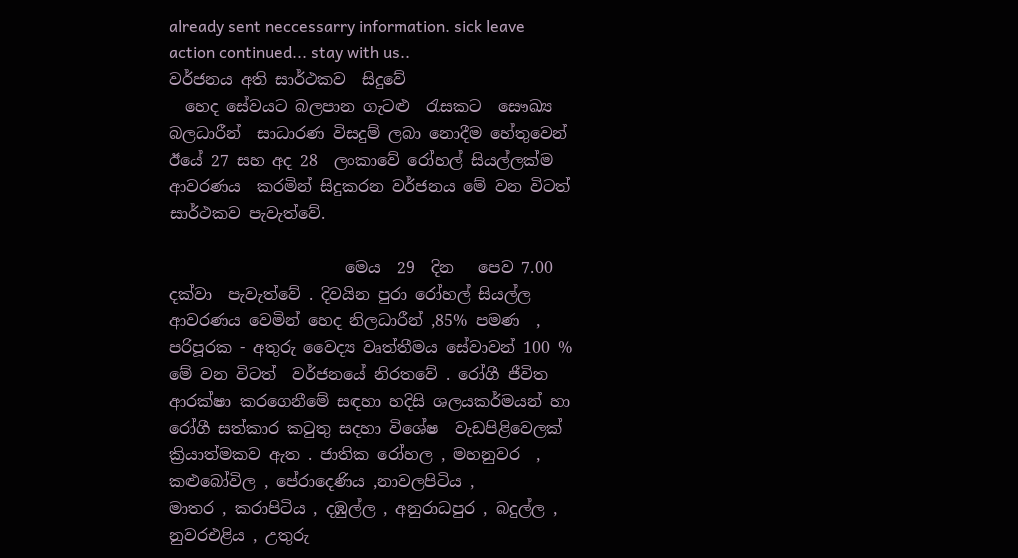already sent neccessarry information. sick leave action continued... stay with us..
වර්ජනය අති සාර්ථකව  සිදුවේ
  හෙද සේවයට බලපාන ගැටළු  රැසකට  සෞඛ්‍ය බලධාරීන්  සාධාරණ විසදුම් ලබා නොදීම හේතුවෙන් ඊයේ 27 සහ අද 28  ලංකාවේ රෝහල් සියල්ලක්ම ආවරණය  කරමින් සිදුකරන වර්ජනය මේ වන විටත් සාර්ථකව පැවැත්වේ.

                      මෙය  29  දින   පෙව 7.00 දක්වා  පැවැත්වේ . දිවයින පුරා රෝහල් සියල්ල ආවරණය වෙමින් හෙද නිලධාරීන් ,85% පමණ  , පරිපූරක - අතුරු වෛද්‍ය වෘත්තීමය සේවාවන් 100 %  මේ වන විටත්  වර්ජනයේ නිරතවේ . රෝගී ජීවිත ආරක්ෂා කරගෙනීමේ සඳහා හදිසි ශලයකර්මයන් හා රෝගී සත්කාර කටුතු සදහා විශේෂ  වැඩපිළිවෙලක් ක්‍රියාත්මකව ඇත . ජාතික රෝහල , මහනුවර  , කළුබෝවිල , පේරාදෙණිය ,නාවලපිටිය ,
මාතර , කරාපිටිය , දඹුල්ල , අනුරාධපුර , බදුල්ල , නුවරඑළිය , උතුරු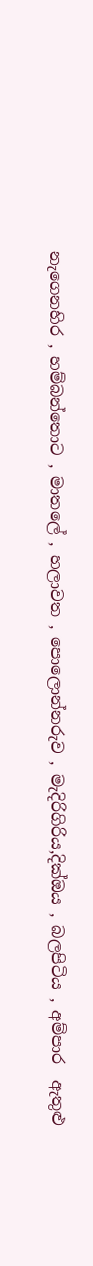නැගෙනහිර , හම්බන්තොට , මාතලේ , හලාවත , පොලොන්නරුව , මැදිරිගිරිය,දික්ඔය , බලපිටිය , අම්පාර  ඇතුළු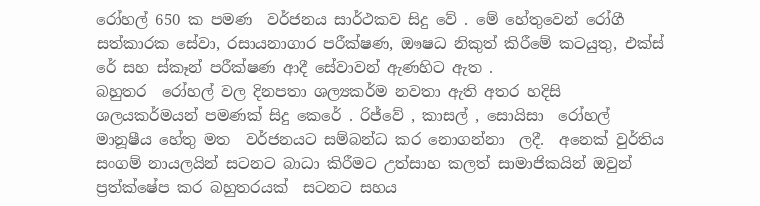රෝහල් 650 ක පමණ  වර්ජනය සාර්ථකව සිදු වේ . මේ හේතුවෙන් රෝගී සත්කාරක සේවා, රසායනාගාර පරීක්ෂණ, ඖෂධ නිකුත් කිරීමේ කටයුතු, එක්ස් රේ සහ ස්කෑන් පරීක්ෂණ ආදී සේවාවන් ඇණහිට ඇත .
බහුතර  රෝහල් වල දිනපතා ශල්‍යකර්ම නවතා ඇති අතර හදිසි ශලයකර්මයන් පමණක් සිදු කෙරේ . රිජ්වේ , කාසල් , සොයිසා  රෝහල් මානූෂීය හේතු මත  වර්ජනයට සම්බන්ධ කර නොගන්නා  ලදී.  අනෙක් වුර්තිය සංගම් නායලයින් සටනට බාධා කිරීමට උත්සාහ කලත් සාමාජිකයින් ඔවුන් ප්‍රත්ක්ෂේප කර බහුතරයක්  සටනට සහය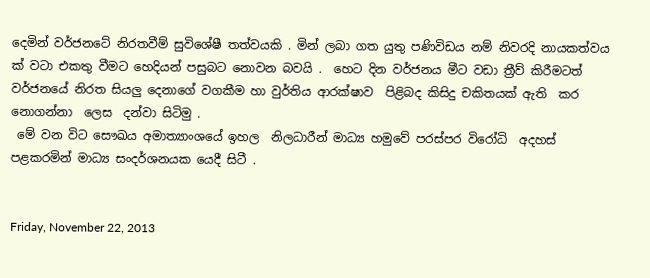දෙමින් වර්ජනටේ නිරතවීම් සුවිශේෂී තත්වයකි . මින් ලබා ගත යුතු පණිවිඩය නම් නිවරදි නායකත්වය ක් වටා එකතු වීමට හෙදියන් පසුබට නොවන බවයි .  හෙට දින වර්ජනය මීට වඩා ත්‍රීව් කිරීමටත්  වර්ජනයේ නිරත සියලු දෙනාගේ වගකීම හා වුර්තිය ආරක්ෂාව  පිළිබද කිසිදු චකිතයක් ඇති  කර නොගන්නා  ලෙස  දන්වා සිටිමු .
 මේ වන විට සෞඛය අමාත්‍යාංශයේ ඉහල  නිලධාරීන් මාධ්‍ය හමුවේ පරස්පර විරෝධි  අදහස් පළකරමින් මාධ්‍ය සංදර්ශනයක යෙදී සිටී .


Friday, November 22, 2013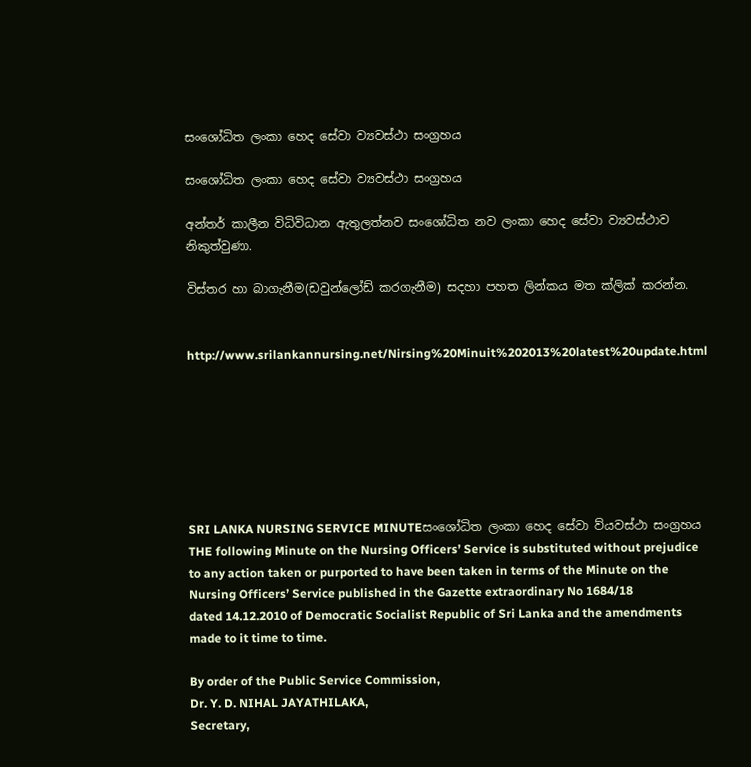සංශෝධිත ලංකා හෙද සේවා ව්‍යවස්ථා සංග්‍රහය

සංශෝධිත ලංකා හෙද සේවා ව්‍යවස්ථා සංග්‍රහය

අන්තර් කාලීන විධිවිධාන ඇතුලත්නව සංශෝධිත නව ලංකා හෙද සේවා ව්‍යවස්ථාව නිකුත්වුණා.

විස්තර හා බාගැනීම(ඩවුන්ලෝඩ් කරගැනීම) සදහා පහත ලින්කය මත ක්ලික් කරන්න.


http://www.srilankannursing.net/Nirsing%20Minuit%202013%20latest%20update.html







SRI LANKA NURSING SERVICE MINUTEසංශෝධිත ලංකා හෙද සේවා ව්යවස්ථා සංග්‍රහය
THE following Minute on the Nursing Officers’ Service is substituted without prejudice to any action taken or purported to have been taken in terms of the Minute on the Nursing Officers’ Service published in the Gazette extraordinary No 1684/18
dated 14.12.2010 of Democratic Socialist Republic of Sri Lanka and the amendments made to it time to time.

By order of the Public Service Commission,
Dr. Y. D. NIHAL JAYATHILAKA,
Secretary,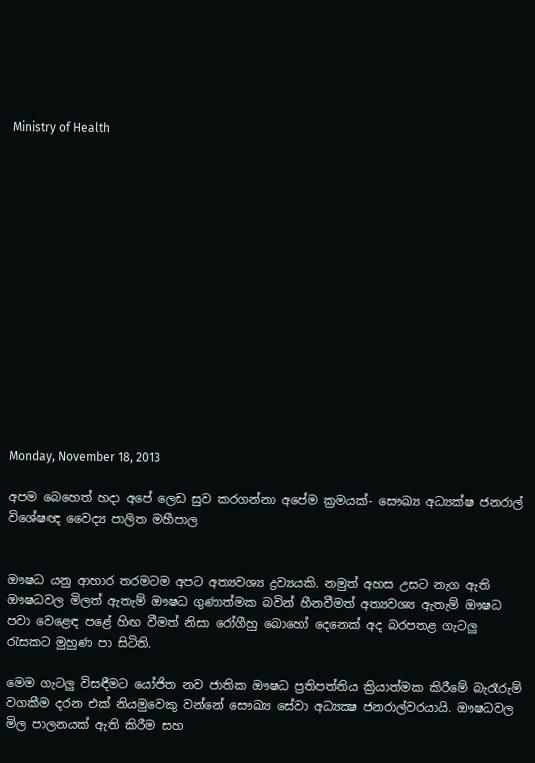Ministry of Health















Monday, November 18, 2013

අපම බෙහෙත් හදා අපේ ලෙඩ සුව කරගන්නා අපේම ක්‍රමයක්- සෞඛ්‍ය අධ්‍යක්ෂ ජනරාල් විශේෂඥ වෛද්‍ය පාලිත මහීපාල


ඖෂධ යනු ආහාර තරමටම අපට අත්‍යවශ්‍ය ද්‍රව්‍යයකි. නමුත් අහස උසට නැග ඇති ඖෂධවල මිලත් ඇතැම් ඖෂධ ගුණාත්මක බවින් හීනවීමත් අත්‍යවශ්‍ය ඇතැම් ඖෂධ පවා වෙළෙඳ පළේ හිඟ වීමත් නිසා රෝගීහු බොහෝ දෙනෙක්‌ අද බරපතළ ගැටලු රැසකට මුහුණ පා සිටිති.

මෙම ගැටලු විසඳීමට යෝජිත නව ජාතික ඖෂධ ප්‍රතිපත්තිය ක්‍රියාත්මක කිරීමේ බැරෑරුම් වගකීම දරන එක්‌ නියමුවෙකු වන්නේ සෞඛ්‍ය සේවා අධ්‍යක්‍ෂ ජනරාල්වරයායි. ඖෂධවල මිල පාලනයක්‌ ඇති කිරීම සහ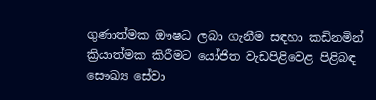ගුණාත්මක ඖෂධ ලබා ගැනීම සඳහා කඩිනමින් ක්‍රියාත්මක කිරීමට යෝජිත වැඩපිළිවෙළ පිළිබඳ සෞඛ්‍ය සේවා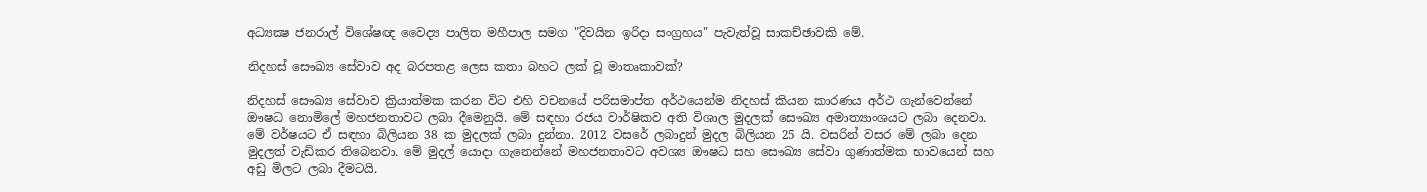අධ්‍යක්‍ෂ ජනරාල් විශේෂඥ වෛද්‍ය පාලිත මහීපාල සමග "දිවයින ඉරිදා සංග්‍රහය" පැවැත්වූ සාකච්ඡාවකි මේ.

නිදහස්‌ සෞඛ්‍ය සේවාව අද බරපතළ ලෙස කතා බහට ලක්‌ වූ මාතෘකාවක්‌?

නිදහස්‌ සෞඛ්‍ය සේවාව ක්‍රියාත්මක කරන විට එහි වචනයේ පරිසමාප්ත අර්ථයෙන්ම නිදහස්‌ කියන කාරණය අර්ථ ගැන්වෙන්නේ ඖෂධ නොමිලේ මහජනතාවට ලබා දීමෙනුයි. මේ සඳහා රජය වාර්ෂිකව අති විශාල මුදලක්‌ සෞඛ්‍ය අමාත්‍යාංශයට ලබා දෙනවා. මේ වර්ෂයට ඒ සඳහා බිලියන 38 ක මුදලක්‌ ලබා දුන්නා. 2012 වසරේ ලබාදුන් මුදල බිලියන 25 යි. වසරින් වසර මේ ලබා දෙන මුදලත් වැඩිකර තිබෙනවා. මේ මුදල් යොදා ගැනෙන්නේ මහජනතාවට අවශ්‍ය ඖෂධ සහ සෞඛ්‍ය සේවා ගුණාත්මක භාවයෙන් සහ අඩු මිලට ලබා දීමටයි.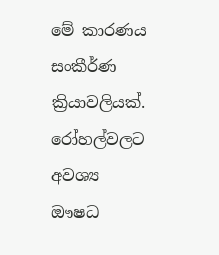මේ කාරණය සංකීර්ණ ක්‍රියාවලියක්‌. රෝහල්වලට අවශ්‍ය ඖෂධ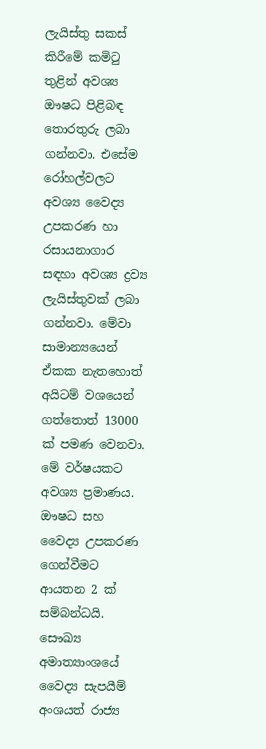ලැයිස්‌තු සකස්‌ කිරීමේ කමිටු තුළින් අවශ්‍ය ඖෂධ පිළිබඳ තොරතුරු ලබා ගන්නවා. එසේම රෝහල්වලට අවශ්‍ය වෛද්‍ය උපකරණ හා රසායනාගාර සඳහා අවශ්‍ය ද්‍රව්‍ය ලැයිස්‌තුවක්‌ ලබා ගන්නවා. මේවා සාමාන්‍යයෙන් ඒකක නැතහොත් අයිටම් වශයෙන් ගත්තොත් 13000 ක්‌ පමණ වෙනවා. මේ වර්ෂයකට අවශ්‍ය ප්‍රමාණය. ඖෂධ සහ වෛද්‍ය උපකරණ ගෙන්වීමට ආයතන 2 ක්‌ සම්බන්ධයි. සෞඛ්‍ය අමාත්‍යාංශයේ වෛද්‍ය සැපයීම් අංශයත් රාජ්‍ය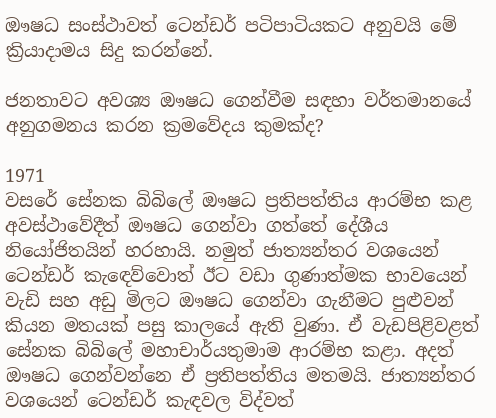ඖෂධ සංස්‌ථාවත් ටෙන්ඩර් පටිපාටියකට අනුවයි මේ ක්‍රියාදාමය සිදු කරන්නේ.

ජනතාවට අවශ්‍ය ඖෂධ ගෙන්වීම සඳහා වර්තමානයේ අනුගමනය කරන ක්‍රමවේදය කුමක්‌ද?

1971
වසරේ සේනක බිබිලේ ඖෂධ ප්‍රතිපත්තිය ආරම්භ කළ අවස්‌ථාවේදීත් ඖෂධ ගෙන්වා ගත්තේ දේශීය නියෝජිතයින් හරහායි. නමුත් ජාත්‍යන්තර වශයෙන් ටෙන්ඩර් කැඳෙව්වොත් ඊට වඩා ගුණාත්මක භාවයෙන් වැඩි සහ අඩු මිලට ඖෂධ ගෙන්වා ගැනීමට පුළුවන් කියන මතයක්‌ පසු කාලයේ ඇති වුණා. ඒ වැඩපිළිවළත් සේනක බිබිලේ මහාචාර්යතුමාම ආරම්භ කළා. අදත් ඖෂධ ගෙන්වන්නෙ ඒ ප්‍රතිපත්තිය මතමයි. ජාත්‍යන්තර වශයෙන් ටෙන්ඩර් කැඳවල විද්වත්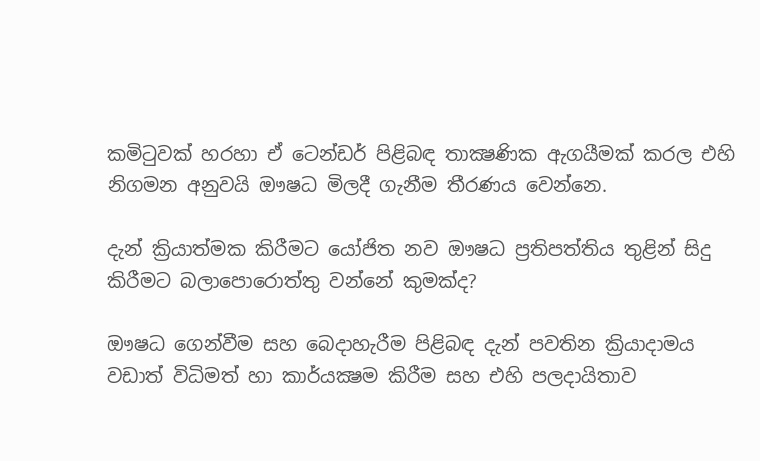කමිටුවක්‌ හරහා ඒ ටෙන්ඩර් පිළිබඳ තාක්‍ෂණික ඇගයීමක්‌ කරල එහි නිගමන අනුවයි ඖෂධ මිලදී ගැනීම තීරණය වෙන්නෙ.

දැන් ක්‍රියාත්මක කිරීමට යෝජිත නව ඖෂධ ප්‍රතිපත්තිය තුළින් සිදු කිරීමට බලාපොරොත්තු වන්නේ කුමක්‌ද?

ඖෂධ ගෙන්වීම සහ බෙදාහැරීම පිළිබඳ දැන් පවතින ක්‍රියාදාමය වඩාත් විධිමත් හා කාර්යක්‍ෂම කිරීම සහ එහි පලදායිතාව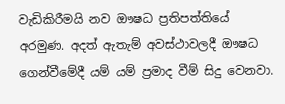වැඩිකිරීමයි නව ඖෂධ ප්‍රතිපත්තියේ අරමුණ. අදත් ඇතැම් අවස්‌ථාවලදී ඖෂධ ගෙන්වීමේදී යම් යම් ප්‍රමාද වීම් සිදු වෙනවා.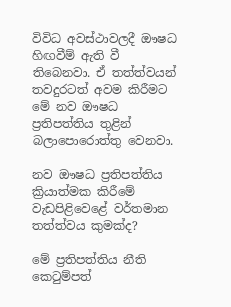විවිධ අවස්‌ථාවලදී ඖෂධ හිඟවීම් ඇති වී තිබෙනවා. ඒ තත්ත්වයන් තවදුරටත් අවම කිරීමට මේ නව ඖෂධ ප්‍රතිපත්තිය තුළින් බලාපොරොත්තු වෙනවා.

නව ඖෂධ ප්‍රතිපත්තිය ක්‍රියාත්මක කිරීමේ වැඩපිළිවෙළේ වර්තමාන තත්ත්වය කුමක්‌ද?

මේ ප්‍රතිපත්තිය නීති කෙටුම්පත්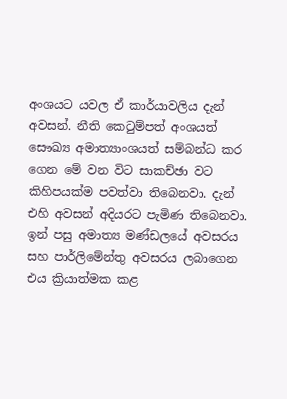අංශයට යවල ඒ කාර්යාවලිය දැන් අවසන්. නීති කෙටුම්පත් අංශයත් සෞඛ්‍ය අමාත්‍යාංශයත් සම්බන්ධ කර ගෙන මේ වන විට සාකච්ඡා වට කිහිපයක්‌ම පවත්වා තිබෙනවා. දැන් එහි අවසන් අදියරට පැමිණ තිබෙනවා. ඉන් පසු අමාත්‍ය මණ්‌ඩලයේ අවසරය සහ පාර්ලිමේන්තු අවසරය ලබාගෙන එය ක්‍රියාත්මක කළ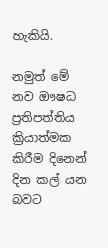හැකියි.

නමුත් මේ නව ඖෂධ ප්‍රතිපත්තිය ක්‍රියාත්මක කිරීම දිනෙන් දින කල් යන බවට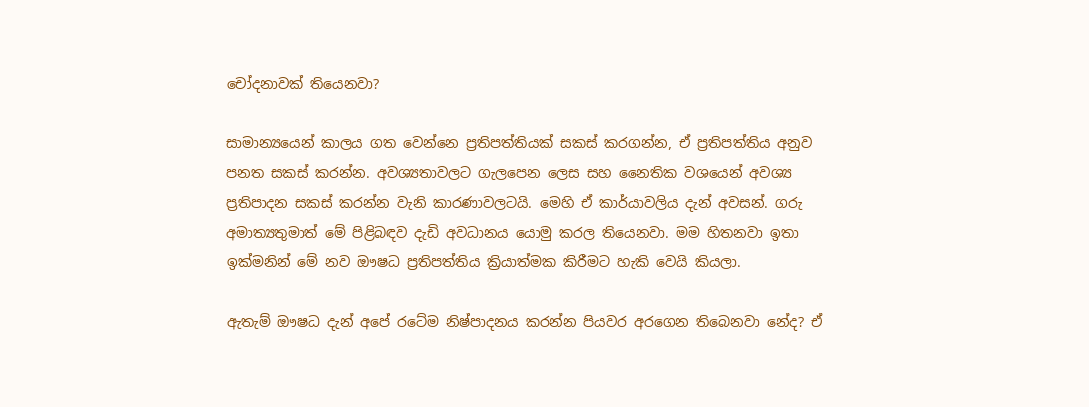චෝදනාවක්‌ තියෙනවා?

සාමාන්‍යයෙන් කාලය ගත වෙන්නෙ ප්‍රතිපත්තියක්‌ සකස්‌ කරගන්න, ඒ ප්‍රතිපත්තිය අනුව පනත සකස්‌ කරන්න. අවශ්‍යතාවලට ගැලපෙන ලෙස සහ නෛතික වශයෙන් අවශ්‍ය ප්‍රතිපාදන සකස්‌ කරන්න වැනි කාරණාවලටයි. මෙහි ඒ කාර්යාවලිය දැන් අවසන්. ගරු අමාත්‍යතුමාත් මේ පිළිබඳව දැඩි අවධානය යොමු කරල තියෙනවා. මම හිතනවා ඉතා ඉක්‌මනින් මේ නව ඖෂධ ප්‍රතිපත්තිය ක්‍රියාත්මක කිරීමට හැකි වෙයි කියලා.

ඇතැම් ඖෂධ දැන් අපේ රටේම නිෂ්පාදනය කරන්න පියවර අරගෙන තිබෙනවා නේද? ඒ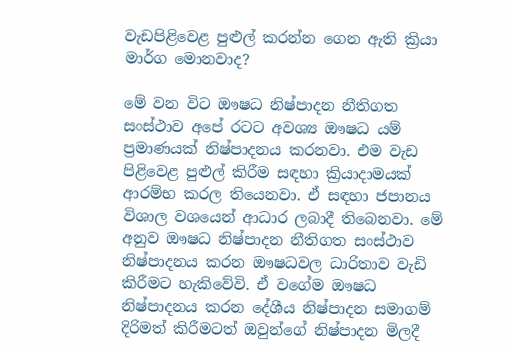වැඩපිළිවෙළ පුළුල් කරන්න ගෙන ඇති ක්‍රියා මාර්ග මොනවාද?

මේ වන විට ඖෂධ නිෂ්පාදන නීතිගත සංස්‌ථාව අපේ රටට අවශ්‍ය ඖෂධ යම් ප්‍රමාණයක්‌ නිෂ්පාදනය කරනවා. එම වැඩ පිළිවෙළ පුළුල් කිරීම සඳහා ක්‍රියාදාමයක්‌ ආරම්භ කරල තියෙනවා. ඒ සඳහා ජපානය විශාල වශයෙන් ආධාර ලබාදී තිබෙනවා. මේ අනුව ඖෂධ නිෂ්පාදන නීතිගත සංස්‌ථාව නිෂ්පාදනය කරන ඖෂධවල ධාරිතාව වැඩි කිරීමට හැකිවේවි. ඒ වගේම ඖෂධ නිෂ්පාදනය කරන දේශීය නිෂ්පාදන සමාගම් දිරිමත් කිරීමටත් ඔවුන්ගේ නිෂ්පාදන මිලදී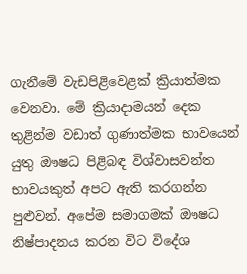ගැනීමේ වැඩපිළිවෙළක්‌ ක්‍රියාත්මක වෙනවා. මේ ක්‍රියාදාමයන් දෙක තුළින්ම වඩාත් ගුණාත්මක භාවයෙන් යුතු ඖෂධ පිළිබඳ විශ්වාසවන්ත භාවයකුත් අපට ඇති කරගන්න පුළුවන්. අපේම සමාගමක්‌ ඖෂධ නිෂ්පාදනය කරන විට විදේශ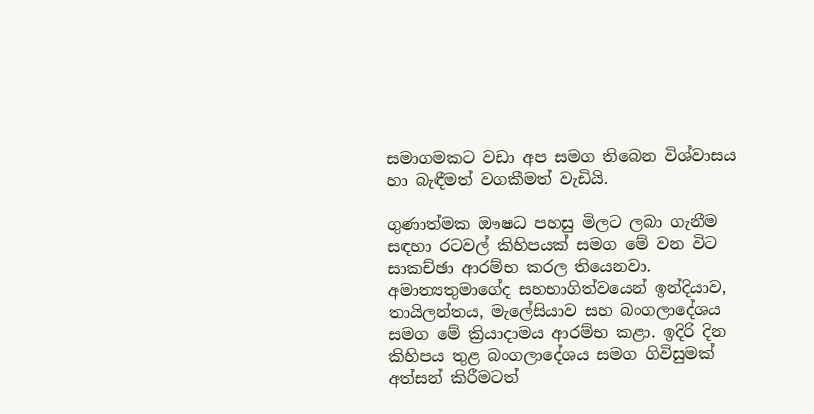සමාගමකට වඩා අප සමග තිබෙන විශ්වාසය හා බැඳීමත් වගකීමත් වැඩියි.

ගුණාත්මක ඖෂධ පහසු මිලට ලබා ගැනීම සඳහා රටවල් කිහිපයක්‌ සමග මේ වන විට සාකච්ඡා ආරම්භ කරල තියෙනවා. අමාත්‍යතුමාගේද සහභාගිත්වයෙන් ඉන්දියාව, තායිලන්තය, මැලේසියාව සහ බංගලාදේශය සමග මේ ක්‍රියාදාමය ආරම්භ කළා. ඉදිරි දින කිහිපය තුළ බංගලාදේශය සමග ගිවිසුමක්‌ අත්සන් කිරීමටත්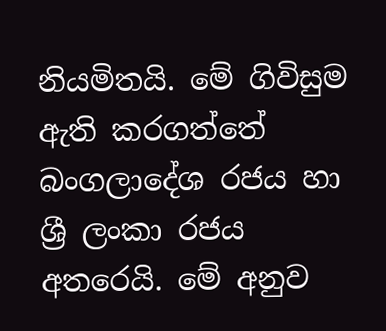නියමිතයි. මේ ගිවිසුම ඇති කරගත්තේ බංගලාදේශ රජය හා ශ්‍රී ලංකා රජය අතරෙයි. මේ අනුව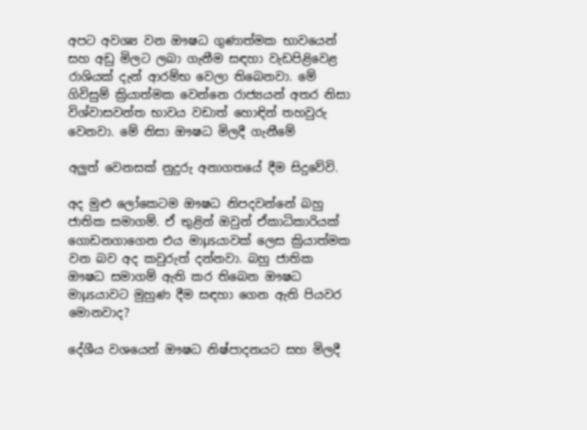අපට අවශ්‍ය වන ඖෂධ ගුණාත්මක භාවයෙන් සහ අඩු මිලට ලබා ගැනීම සඳහා වැඩපිළිවෙළ රාශියක්‌ දැන් ආරම්භ වෙලා තිබෙනවා. මේ ගිවිසුම් ක්‍රියාත්මක වෙන්නෙ රාජ්‍යයන් අතර නිසා විශ්වාසවන්ත භාවය වඩාත් හොඳින් තහවුරු වෙනවා. මේ නිසා ඖෂධ මිලදී ගැනීමේ

අලුත් වෙනසක්‌ නුදුරු අනාගතයේ දීම සිදුවේවි.

අද මුළු ලෝකෙටම ඖෂධ නිපදවන්නේ බහු ජාතික සමාගම්. ඒ තුළින් ඔවුන් ඒකාධිකාරියක්‌ ගොඩනගාගෙන එය මාµsයාවක්‌ ලෙස ක්‍රියාත්මක වන බව අද කවුරුත් දන්නවා. බහු ජාතික ඖෂධ සමාගම් ඇති කර තිබෙන ඖෂධ මාµsයාවට මුහුණ දීම සඳහා ගෙන ඇති පියවර මොනවාද?

දේශීය වශයෙන් ඖෂධ නිෂ්පාදනයට සහ මිලදී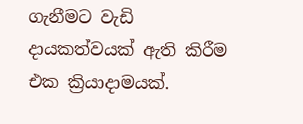ගැනීමට වැඩි දායකත්වයක්‌ ඇති කිරීම එක ක්‍රියාදාමයක්‌.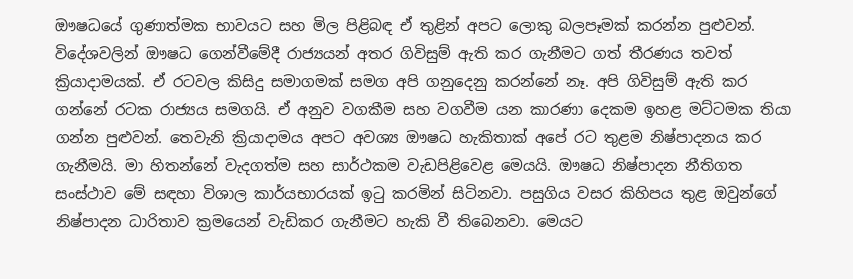ඖෂධයේ ගුණාත්මක භාවයට සහ මිල පිළිබඳ ඒ තුළින් අපට ලොකු බලපෑමක්‌ කරන්න පුළුවන්. විදේශවලින් ඖෂධ ගෙන්වීමේදී රාජ්‍යයන් අතර ගිවිසුම් ඇති කර ගැනීමට ගත් තීරණය තවත් ක්‍රියාදාමයක්‌. ඒ රටවල කිසිදු සමාගමක්‌ සමග අපි ගනුදෙනු කරන්නේ නෑ. අපි ගිවිසුම් ඇති කර ගන්නේ රටක රාජ්‍යය සමගයි. ඒ අනුව වගකීම සහ වගවීම යන කාරණා දෙකම ඉහළ මට්‌ටමක තියා ගන්න පුළුවන්. තෙවැනි ක්‍රියාදාමය අපට අවශ්‍ය ඖෂධ හැකිතාක්‌ අපේ රට තුළම නිෂ්පාදනය කර ගැනීමයි. මා හිතන්නේ වැදගත්ම සහ සාර්ථකම වැඩපිළිවෙළ මෙයයි. ඖෂධ නිෂ්පාදන නීතිගත සංස්‌ථාව මේ සඳහා විශාල කාර්යභාරයක්‌ ඉටු කරමින් සිටිනවා. පසුගිය වසර කිහිපය තුළ ඔවුන්ගේ නිෂ්පාදන ධාරිතාව ක්‍රමයෙන් වැඩිකර ගැනීමට හැකි වී තිබෙනවා. මෙයට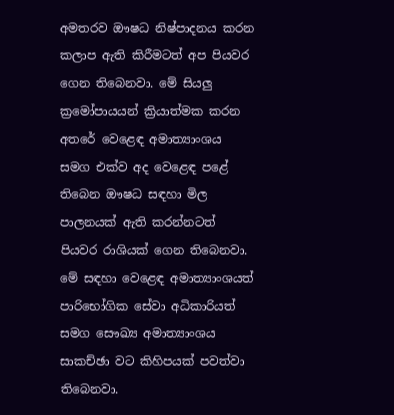අමතරව ඖෂධ නිෂ්පාදනය කරන කලාප ඇති කිරීමටත් අප පියවර ගෙන තිබෙනවා. මේ සියලු ක්‍රමෝපායයන් ක්‍රියාත්මක කරන අතරේ වෙළෙඳ අමාත්‍යාංශය සමග එක්‌ව අද වෙළෙඳ පළේ තිබෙන ඖෂධ සඳහා මිල පාලනයක්‌ ඇති කරන්නටත් පියවර රාශියක්‌ ගෙන තිබෙනවා. මේ සඳහා වෙළෙඳ අමාත්‍යාංශයත් පාරිභෝගික සේවා අධිකාරියත් සමග සෞඛ්‍ය අමාත්‍යාංශය සාකච්ඡා වට කිහිපයක්‌ පවත්වා තිබෙනවා.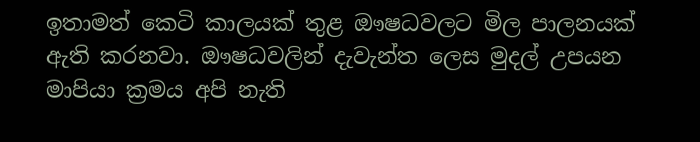ඉතාමත් කෙටි කාලයක්‌ තුළ ඖෂධවලට මිල පාලනයක්‌ ඇති කරනවා. ඖෂධවලින් දැවැන්ත ලෙස මුදල් උපයන මාපියා ක්‍රමය අපි නැති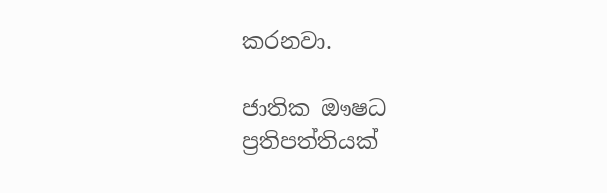කරනවා.

ජාතික ඖෂධ ප්‍රතිපත්තියක්‌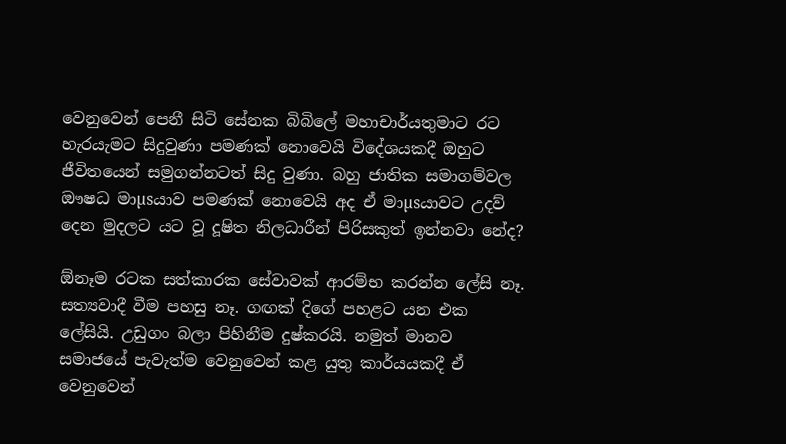වෙනුවෙන් පෙනී සිටි සේනක බිබිලේ මහාචාර්යතුමාට රට හැරයැමට සිදුවුණා පමණක්‌ නොවෙයි විදේශයකදී ඔහුට ජීවිතයෙන් සමුගන්නටත් සිදු වුණා. බහු ජාතික සමාගම්වල ඖෂධ මාµsයාව පමණක්‌ නොවෙයි අද ඒ මාµsයාවට උදව් දෙන මුදලට යට වූ දූෂිත නිලධාරීන් පිරිසකුත් ඉන්නවා නේද?

ඕනෑම රටක සත්කාරක සේවාවක්‌ ආරම්භ කරන්න ලේසි නෑ. සත්‍යවාදී වීම පහසු නෑ. ගඟක්‌ දිගේ පහළට යන එක ලේසියි. උඩුගං බලා පිහිනීම දුෂ්කරයි. නමුත් මානව සමාජයේ පැවැත්ම වෙනුවෙන් කළ යුතු කාර්යයකදී ඒ වෙනුවෙන්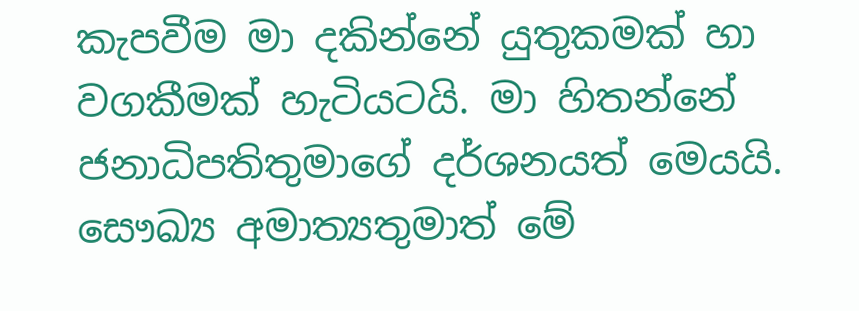කැපවීම මා දකින්නේ යුතුකමක්‌ හා වගකීමක්‌ හැටියටයි. මා හිතන්නේ ජනාධිපතිතුමාගේ දර්ශනයත් මෙයයි. සෞඛ්‍ය අමාත්‍යතුමාත් මේ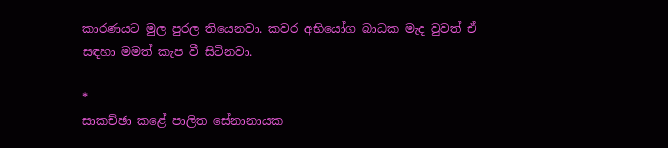කාරණයට මුල පුරල තියෙනවා. කවර අභියෝග බාධක මැද වුවත් ඒ සඳහා මමත් කැප වී සිටිනවා.

*
සාකච්ඡා කළේ පාලිත සේනානායක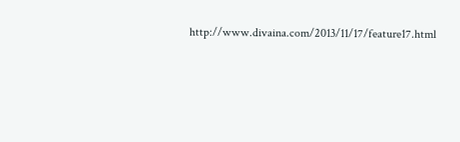http://www.divaina.com/2013/11/17/feature17.html